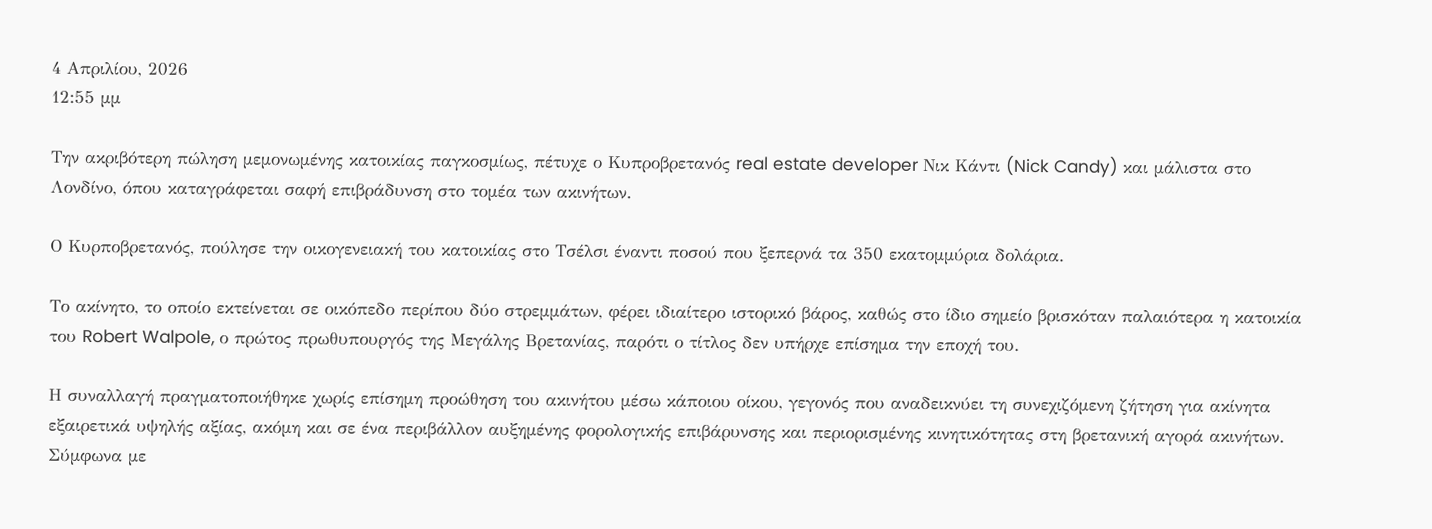4 Απριλίου, 2026
12:55 μμ

Την ακριβότερη πώληση μεμονωμένης κατοικίας παγκοσμίως, πέτυχε ο Κυπροβρετανός real estate developer Νικ Κάντι (Nick Candy) και μάλιστα στο Λονδίνο, όπου καταγράφεται σαφή επιβράδυνση στο τομέα των ακινήτων.

Ο Κυρποβρετανός, πούλησε την οικογενειακή του κατοικίας στο Τσέλσι έναντι ποσού που ξεπερνά τα 350 εκατομμύρια δολάρια.

Το ακίνητο, το οποίο εκτείνεται σε οικόπεδο περίπου δύο στρεμμάτων, φέρει ιδιαίτερο ιστορικό βάρος, καθώς στο ίδιο σημείο βρισκόταν παλαιότερα η κατοικία του Robert Walpole, ο πρώτος πρωθυπουργός της Μεγάλης Βρετανίας, παρότι ο τίτλος δεν υπήρχε επίσημα την εποχή του.

Η συναλλαγή πραγματοποιήθηκε χωρίς επίσημη προώθηση του ακινήτου μέσω κάποιου οίκου, γεγονός που αναδεικνύει τη συνεχιζόμενη ζήτηση για ακίνητα εξαιρετικά υψηλής αξίας, ακόμη και σε ένα περιβάλλον αυξημένης φορολογικής επιβάρυνσης και περιορισμένης κινητικότητας στη βρετανική αγορά ακινήτων. Σύμφωνα με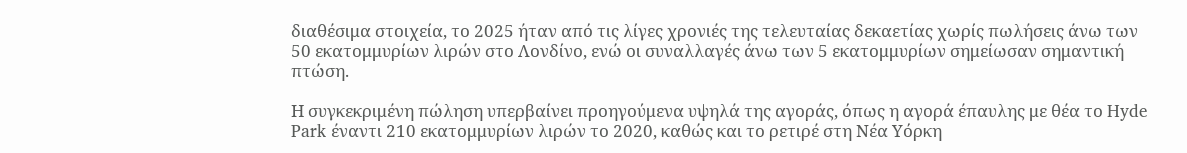διαθέσιμα στοιχεία, το 2025 ήταν από τις λίγες χρονιές της τελευταίας δεκαετίας χωρίς πωλήσεις άνω των 50 εκατομμυρίων λιρών στο Λονδίνο, ενώ οι συναλλαγές άνω των 5 εκατομμυρίων σημείωσαν σημαντική πτώση.

Η συγκεκριμένη πώληση υπερβαίνει προηγούμενα υψηλά της αγοράς, όπως η αγορά έπαυλης με θέα το Hyde Park έναντι 210 εκατομμυρίων λιρών το 2020, καθώς και το ρετιρέ στη Νέα Υόρκη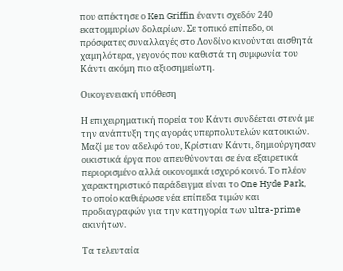που απέκτησε ο Ken Griffin έναντι σχεδόν 240 εκατομμυρίων δολαρίων. Σε τοπικό επίπεδο, οι πρόσφατες συναλλαγές στο Λονδίνο κινούνται αισθητά χαμηλότερα, γεγονός που καθιστά τη συμφωνία του Κάντι ακόμη πιο αξιοσημείωτη.

Οικογενειακή υπόθεση

Η επιχειρηματική πορεία του Κάντι συνδέεται στενά με την ανάπτυξη της αγοράς υπερπολυτελών κατοικιών. Μαζί με τον αδελφό του, Κρίστιαν Κάντι, δημιούργησαν οικιστικά έργα που απευθύνονται σε ένα εξαιρετικά περιορισμένο αλλά οικονομικά ισχυρό κοινό. Το πλέον χαρακτηριστικό παράδειγμα είναι το One Hyde Park, το οποίο καθιέρωσε νέα επίπεδα τιμών και προδιαγραφών για την κατηγορία των ultra-prime ακινήτων.

Τα τελευταία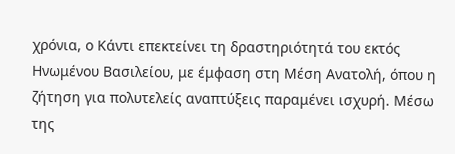χρόνια, ο Κάντι επεκτείνει τη δραστηριότητά του εκτός Ηνωμένου Βασιλείου, με έμφαση στη Μέση Ανατολή, όπου η ζήτηση για πολυτελείς αναπτύξεις παραμένει ισχυρή. Μέσω της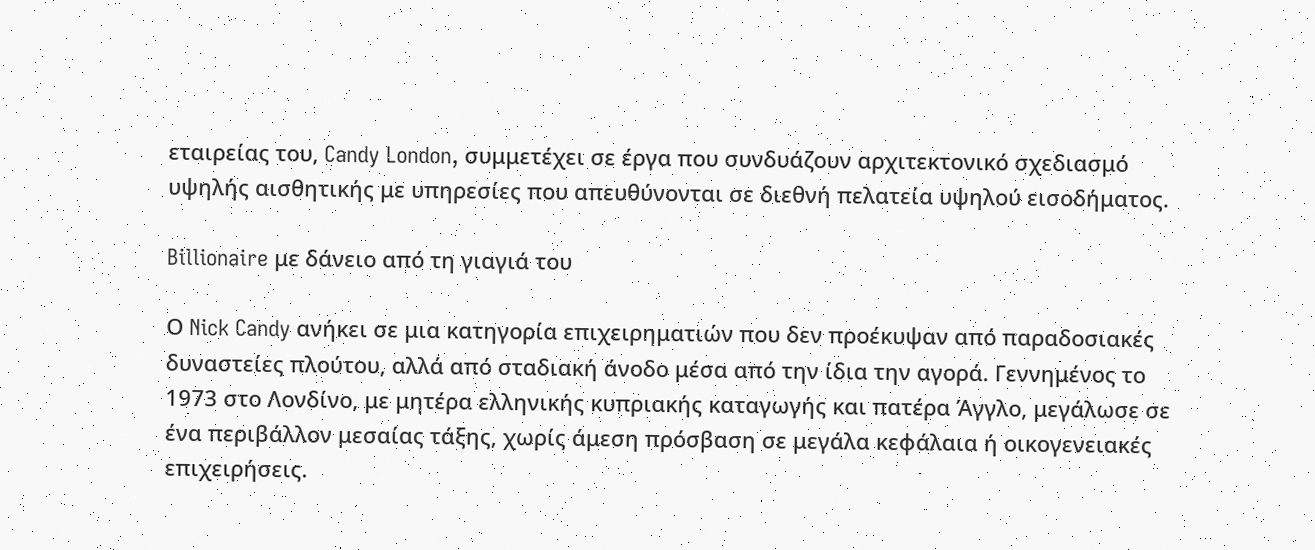εταιρείας του, Candy London, συμμετέχει σε έργα που συνδυάζουν αρχιτεκτονικό σχεδιασμό υψηλής αισθητικής με υπηρεσίες που απευθύνονται σε διεθνή πελατεία υψηλού εισοδήματος.

Billionaire με δάνειο από τη γιαγιά του

Ο Nick Candy ανήκει σε μια κατηγορία επιχειρηματιών που δεν προέκυψαν από παραδοσιακές δυναστείες πλούτου, αλλά από σταδιακή άνοδο μέσα από την ίδια την αγορά. Γεννημένος το 1973 στο Λονδίνο, με μητέρα ελληνικής κυπριακής καταγωγής και πατέρα Άγγλο, μεγάλωσε σε ένα περιβάλλον μεσαίας τάξης, χωρίς άμεση πρόσβαση σε μεγάλα κεφάλαια ή οικογενειακές επιχειρήσεις.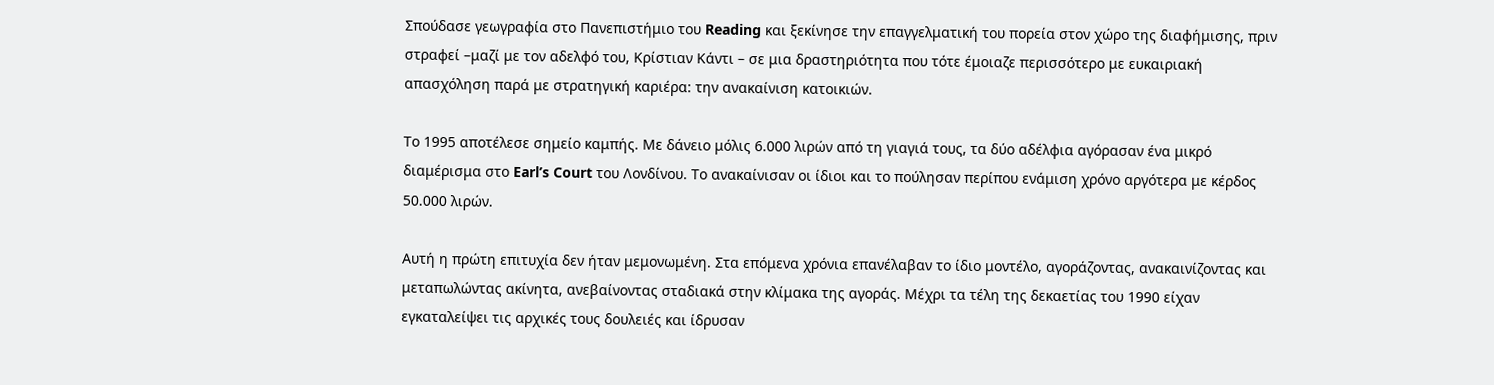Σπούδασε γεωγραφία στο Πανεπιστήμιο του Reading και ξεκίνησε την επαγγελματική του πορεία στον χώρο της διαφήμισης, πριν στραφεί –μαζί με τον αδελφό του, Κρίστιαν Κάντι – σε μια δραστηριότητα που τότε έμοιαζε περισσότερο με ευκαιριακή απασχόληση παρά με στρατηγική καριέρα: την ανακαίνιση κατοικιών.

Το 1995 αποτέλεσε σημείο καμπής. Με δάνειο μόλις 6.000 λιρών από τη γιαγιά τους, τα δύο αδέλφια αγόρασαν ένα μικρό διαμέρισμα στο Earl’s Court του Λονδίνου. Το ανακαίνισαν οι ίδιοι και το πούλησαν περίπου ενάμιση χρόνο αργότερα με κέρδος 50.000 λιρών.

Αυτή η πρώτη επιτυχία δεν ήταν μεμονωμένη. Στα επόμενα χρόνια επανέλαβαν το ίδιο μοντέλο, αγοράζοντας, ανακαινίζοντας και μεταπωλώντας ακίνητα, ανεβαίνοντας σταδιακά στην κλίμακα της αγοράς. Μέχρι τα τέλη της δεκαετίας του 1990 είχαν εγκαταλείψει τις αρχικές τους δουλειές και ίδρυσαν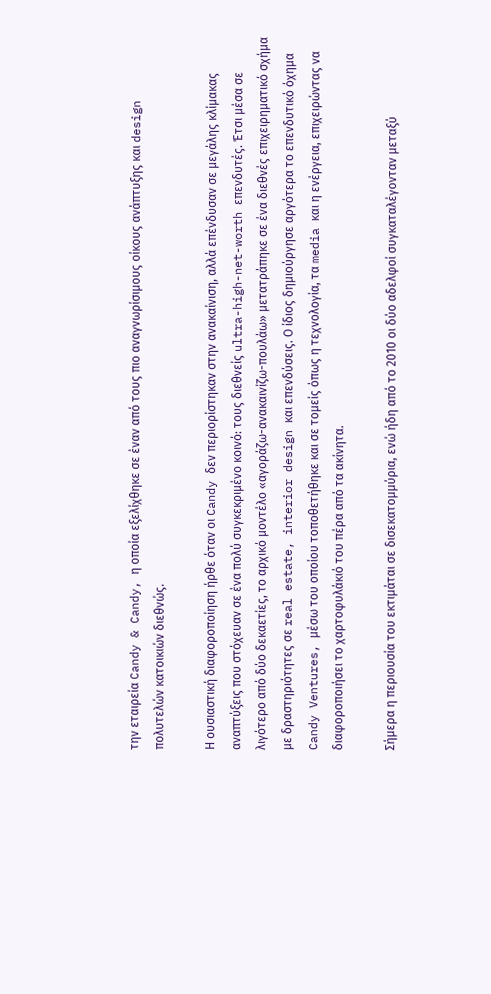την εταιρεία Candy & Candy, η οποία εξελίχθηκε σε έναν από τους πιο αναγνωρίσιμους οίκους ανάπτυξης και design πολυτελών κατοικιών διεθνώς.

Η ουσιαστική διαφοροποίηση ήρθε όταν οι Candy δεν περιορίστηκαν στην ανακαίνιση, αλλά επένδυσαν σε μεγάλης κλίμακας αναπτύξεις που στόχευαν σε ένα πολύ συγκεκριμένο κοινό: τους διεθνείς ultra-high-net-worth επενδυτές. Έτσι μέσα σε λιγότερο από δύο δεκαετίες, το αρχικό μοντέλο «αγοράζω-ανακαινίζω-πουλάω» μετατράπηκε σε ένα διεθνές επιχειρηματικό σχήμα με δραστηριότητες σε real estate, interior design και επενδύσεις. Ο ίδιος δημιούργησε αργότερα το επενδυτικό όχημα Candy Ventures, μέσω του οποίου τοποθετήθηκε και σε τομείς όπως η τεχνολογία, τα media και η ενέργεια, επιχειρώντας να διαφοροποιήσει το χαρτοφυλάκιό του πέρα από τα ακίνητα.

Σήμερα η περιουσία του εκτιμάται σε δισεκατομμύρια, ενώ ήδη από το 2010 οι δύο αδελφοί συγκαταλέγονταν μεταξύ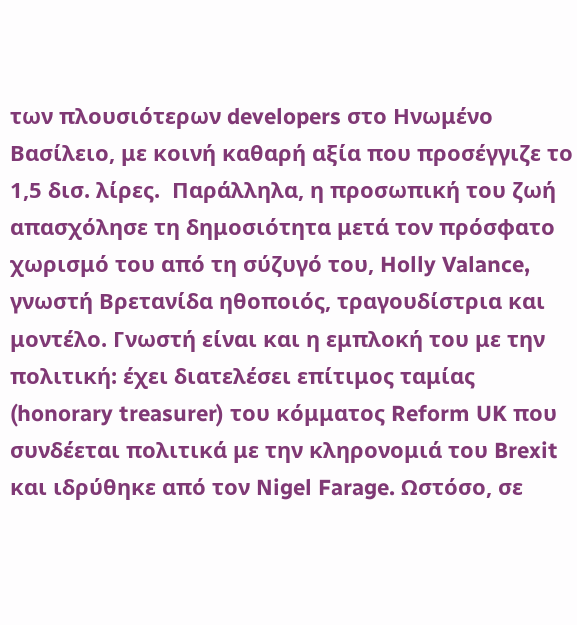των πλουσιότερων developers στο Ηνωμένο Βασίλειο, με κοινή καθαρή αξία που προσέγγιζε το 1,5 δισ. λίρες.  Παράλληλα, η προσωπική του ζωή απασχόλησε τη δημοσιότητα μετά τον πρόσφατο χωρισμό του από τη σύζυγό του, Holly Valance, γνωστή Βρετανίδα ηθοποιός, τραγουδίστρια και μοντέλο. Γνωστή είναι και η εμπλοκή του με την πολιτική: έχει διατελέσει επίτιμος ταμίας (honorary treasurer) του κόμματος Reform UK που συνδέεται πολιτικά με την κληρονομιά του Brexit και ιδρύθηκε από τον Nigel Farage. Ωστόσο, σε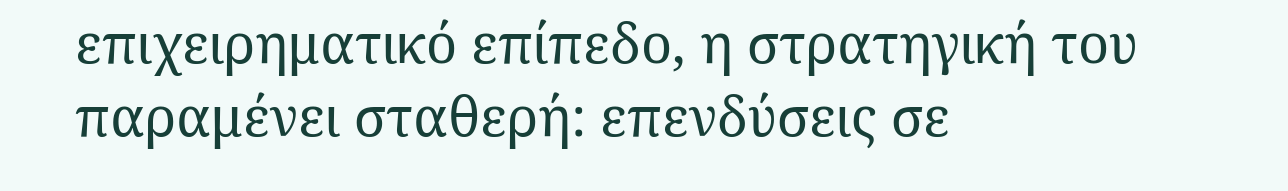επιχειρηματικό επίπεδο, η στρατηγική του παραμένει σταθερή: επενδύσεις σε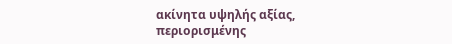ακίνητα υψηλής αξίας, περιορισμένης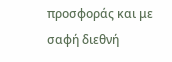προσφοράς και με σαφή διεθνή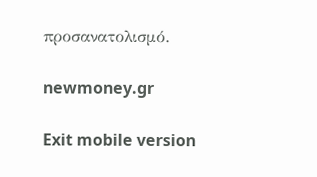προσανατολισμό.

newmoney.gr

Exit mobile version